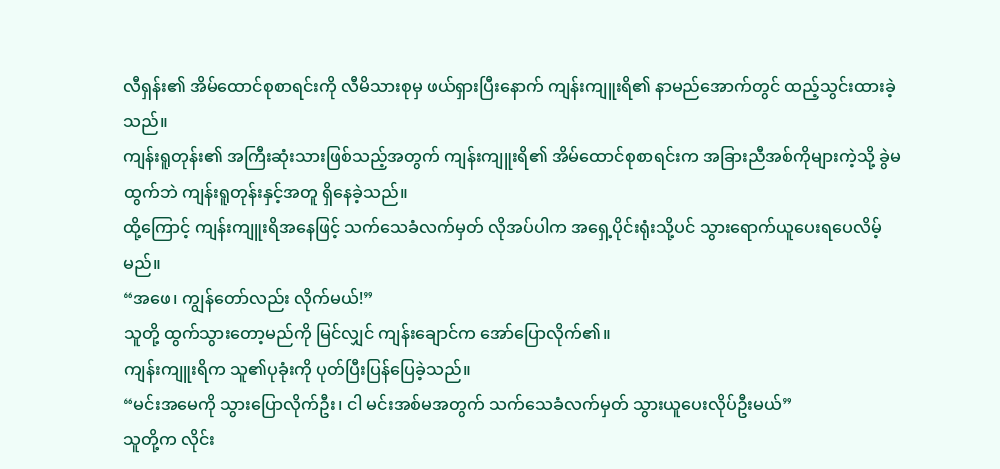လီရှန်း၏ အိမ်ထောင်စုစာရင်းကို လီမိသားစုမှ ဖယ်ရှားပြီးနောက် ကျန်းကျူးရိ၏ နာမည်အောက်တွင် ထည့်သွင်းထားခဲ့သည်။
ကျန်းရူတုန်း၏ အကြီးဆုံးသားဖြစ်သည့်အတွက် ကျန်းကျူးရိ၏ အိမ်ထောင်စုစာရင်းက အခြားညီအစ်ကိုများကဲ့သို့ ခွဲမထွက်ဘဲ ကျန်းရူတုန်းနှင့်အတူ ရှိနေခဲ့သည်။
ထို့ကြောင့် ကျန်းကျူးရိအနေဖြင့် သက်သေခံလက်မှတ် လိုအပ်ပါက အရှေ့ပိုင်းရုံးသို့ပင် သွားရောက်ယူပေးရပေလိမ့်မည်။
“အဖေ၊ ကျွန်တော်လည်း လိုက်မယ်!”
သူတို့ ထွက်သွားတော့မည်ကို မြင်လျှင် ကျန်းချောင်က အော်ပြောလိုက်၏။
ကျန်းကျူးရိက သူ၏ပုခုံးကို ပုတ်ပြီးပြန်ပြေခဲ့သည်။
“မင်းအမေကို သွားပြောလိုက်ဦး၊ ငါ မင်းအစ်မအတွက် သက်သေခံလက်မှတ် သွားယူပေးလိုပ်ဦးမယ်”
သူတို့က လိုင်း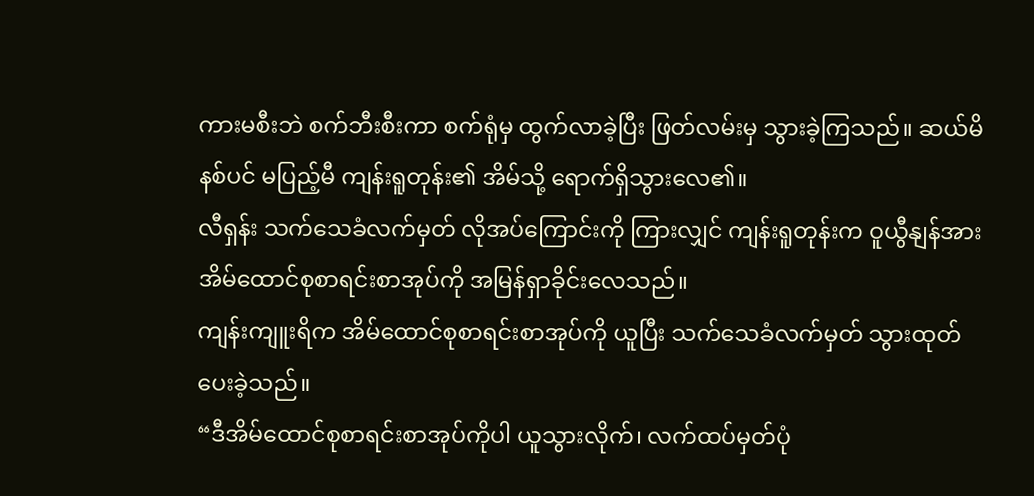ကားမစီးဘဲ စက်ဘီးစီးကာ စက်ရုံမှ ထွက်လာခဲ့ပြီး ဖြတ်လမ်းမှ သွားခဲ့ကြသည်။ ဆယ်မိနစ်ပင် မပြည့်မီ ကျန်းရူတုန်း၏ အိမ်သို့ ရောက်ရှိသွားလေ၏။
လီရှန်း သက်သေခံလက်မှတ် လိုအပ်ကြောင်းကို ကြားလျှင် ကျန်းရူတုန်းက ဝူယွီနျန်အား အိမ်ထောင်စုစာရင်းစာအုပ်ကို အမြန်ရှာခိုင်းလေသည်။
ကျန်းကျူးရိက အိမ်ထောင်စုစာရင်းစာအုပ်ကို ယူပြီး သက်သေခံလက်မှတ် သွားထုတ်ပေးခဲ့သည်။
“ဒီအိမ်ထောင်စုစာရင်းစာအုပ်ကိုပါ ယူသွားလိုက်၊ လက်ထပ်မှတ်ပုံ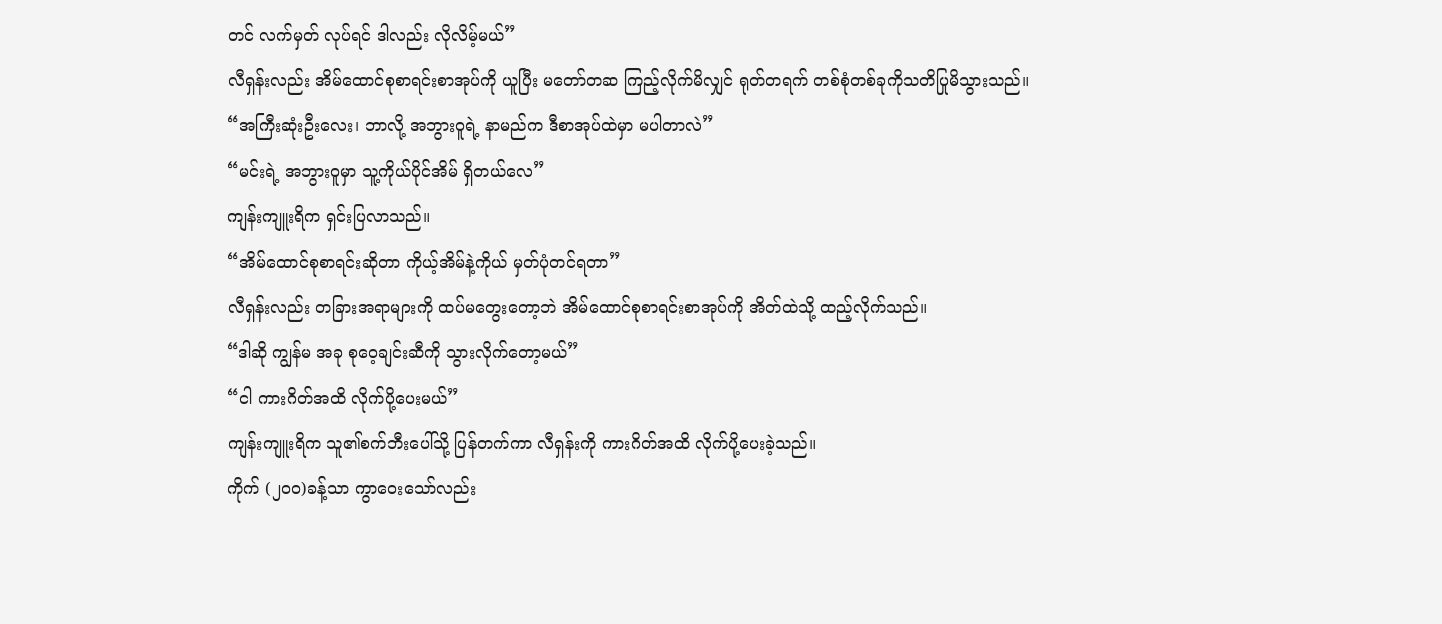တင် လက်မှတ် လုပ်ရင် ဒါလည်း လိုလိမ့်မယ်”
လီရှန်းလည်း အိမ်ထောင်စုစာရင်းစာအုပ်ကို ယူပြီး မတော်တဆ ကြည့်လိုက်မိလျှင် ရုတ်တရက် တစ်စုံတစ်ခုကိုသတိပြုမိသွားသည်။
“အကြီးဆုံးဦးလေး၊ ဘာလို့ အဘွားဝူရဲ့ နာမည်က ဒီစာအုပ်ထဲမှာ မပါတာလဲ”
“မင်းရဲ့ အဘွားဝူမှာ သူ့ကိုယ်ပိုင်အိမ် ရှိတယ်လေ”
ကျန်းကျူးရိက ရှင်းပြလာသည်။
“အိမ်ထောင်စုစာရင်းဆိုတာ ကိုယ့်အိမ်နဲ့ကိုယ် မှတ်ပုံတင်ရတာ”
လီရှန်းလည်း တခြားအရာများကို ထပ်မတွေးတော့ဘဲ အိမ်ထောင်စုစာရင်းစာအုပ်ကို အိတ်ထဲသို့ ထည့်လိုက်သည်။
“ဒါဆို ကျွန်မ အခု စုဝေ့ချင်းဆီကို သွားလိုက်တော့မယ်”
“ငါ ကားဂိတ်အထိ လိုက်ပို့ပေးမယ်”
ကျန်းကျူးရိက သူ၏စက်ဘီးပေါ်သို့ ပြန်တက်ကာ လီရှန်းကို ကားဂိတ်အထိ လိုက်ပို့ပေးခဲ့သည်။
ကိုက် (၂၀၀)ခန့်သာ ကွာဝေးသော်လည်း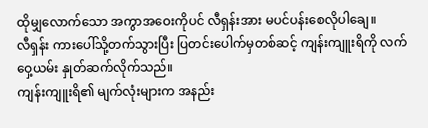ထိုမျှလောက်သော အကွာအဝေးကိုပင် လီရှန်းအား မပင်ပန်းစေလိုပါချေ။
လီရှန်း ကားပေါ်သို့တက်သွားပြီး ပြတင်းပေါက်မှတစ်ဆင့် ကျန်းကျူးရိကို လက်ဝှေ့ယမ်း နှုတ်ဆက်လိုက်သည်။
ကျန်းကျူးရိ၏ မျက်လုံးများက အနည်း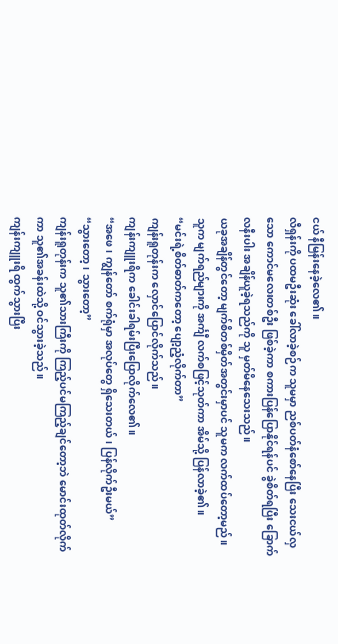ငယ် နီမြန်းနေခဲ့လေ၏။
လီရှန်းကို ပထမဦးဆုံး ခေါ်လာခဲ့စဉ်က သူမမှာ ညစ်ပတ်နံစော်နေပြီး သေးငယ်လှသော ကောင်မလေးတစ်ဦး ဖြစ်ခဲ့ကာ စကားပြန်ပြောနိုင်ရန်ပင် ခွဲစိတ်ရပြီး ခြောက်လနီးပါး အချိန်ယူခဲ့ရသည်ကို သူ မှတ်မိနေသေးသည်။
ယခုအချိန်တွင်တော့ မျက်စိတစ်မှိတ်အတွင်းမှာပင် သူမက လက်ထပ်တော့မည်။
သူက မျက်ရည်များကို အင်္ကျီ လက်စဖြင့်သုတ်ကာ အိမ်သို့ ပြန်လာခဲ့၏။
“မင်းရဲ့စိတ်ဓာတ်ကတော့ ပျော့ညံ့လိုက်တာ”
ကျန်းရူတုန်းက လှောင်ပြောင်လိုက်သည်။
ကျန်းကျူးရိက ခေါင်းခါရမ်းပြီးပြောလိုက်လေ၏။
“အဖေ၊ ကျွန်တော် စက်ရုံမှာ အလုပ်တွေ ရှိသေးတယ်၊ ပြန်လိုက်ဦးမယ်”
“သွားတော့၊ သွားတော့”
ကျန်းရူတုန်းက သူ၏သားကြီးကို ကြည့်ပင်မကြည့်ချင်တော့ဘဲ မောင်းထုတ်လိုက်ကာ သူ၏အခန်းထဲသို့ ဝင်သွားခဲ့သည်။
ကျန်းကျူးရိ ထွက်သွားပြီး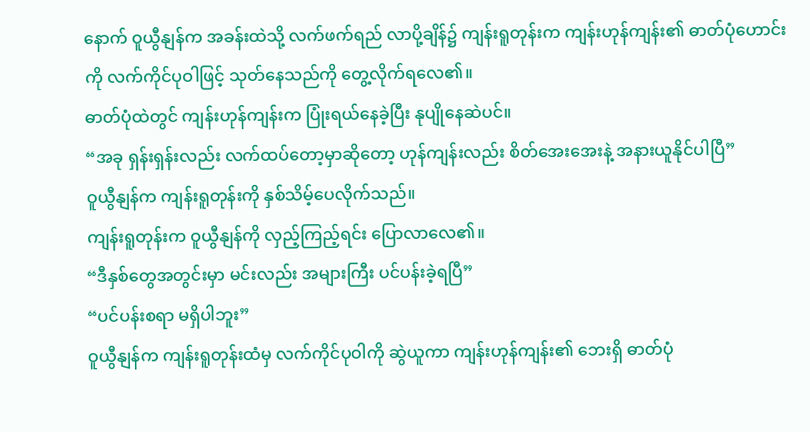နောက် ဝူယွီနျန်က အခန်းထဲသို့ လက်ဖက်ရည် လာပို့ချိန်၌ ကျန်းရူတုန်းက ကျန်းဟုန်ကျန်း၏ ဓာတ်ပုံဟောင်းကို လက်ကိုင်ပုဝါဖြင့် သုတ်နေသည်ကို တွေ့လိုက်ရလေ၏။
ဓာတ်ပုံထဲတွင် ကျန်းဟုန်ကျန်းက ပြုံးရယ်နေခဲ့ပြီး နုပျိုနေဆဲပင်။
“အခု ရှန်းရှန်းလည်း လက်ထပ်တော့မှာဆိုတော့ ဟုန်ကျန်းလည်း စိတ်အေးအေးနဲ့ အနားယူနိုင်ပါပြီ”
ဝူယွီနျန်က ကျန်းရူတုန်းကို နှစ်သိမ့်ပေလိုက်သည်။
ကျန်းရူတုန်းက ဝူယွီနျန်ကို လှည့်ကြည့်ရင်း ပြောလာလေ၏။
“ဒီနှစ်တွေအတွင်းမှာ မင်းလည်း အများကြီး ပင်ပန်းခဲ့ရပြီ”
“ပင်ပန်းစရာ မရှိပါဘူး”
ဝူယွီနျန်က ကျန်းရူတုန်းထံမှ လက်ကိုင်ပုဝါကို ဆွဲယူကာ ကျန်းဟုန်ကျန်း၏ ဘေးရှိ ဓာတ်ပုံ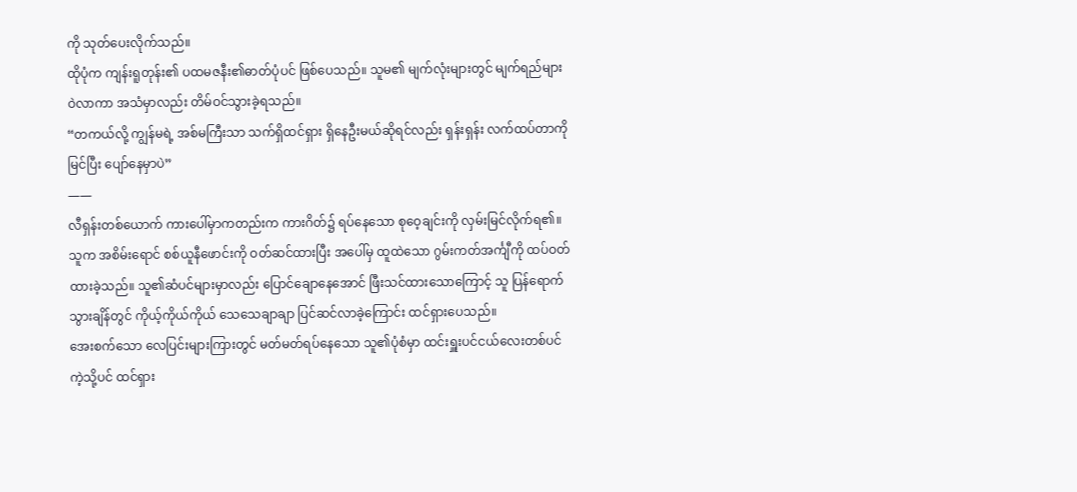ကို သုတ်ပေးလိုက်သည်။
ထိုပုံက ကျန်းရူတုန်း၏ ပထမဇနီး၏ဓာတ်ပုံပင် ဖြစ်ပေသည်။ သူမ၏ မျက်လုံးများတွင် မျက်ရည်များ ဝဲလာကာ အသံမှာလည်း တိမ်ဝင်သွားခဲ့ရသည်။
“တကယ်လို့ ကျွန်မရဲ့ အစ်မကြီးသာ သက်ရှိထင်ရှား ရှိနေဦးမယ်ဆိုရင်လည်း ရှန်းရှန်း လက်ထပ်တာကို မြင်ပြီး ပျော်နေမှာပဲ”
——
လီရှန်းတစ်ယောက် ကားပေါ်မှာကတည်းက ကားဂိတ်၌ ရပ်နေသော စုဝေ့ချင်းကို လှမ်းမြင်လိုက်ရ၏။
သူက အစိမ်းရောင် စစ်ယူနီဖောင်းကို ဝတ်ဆင်ထားပြီး အပေါ်မှ ထူထဲသော ဂွမ်းကတ်အင်္ကျီကို ထပ်ဝတ်ထားခဲ့သည်။ သူ၏ဆံပင်များမှာလည်း ပြောင်ချောနေအောင် ဖြီးသင်ထားသောကြောင့် သူ ပြန်ရောက်သွားချိန်တွင် ကိုယ့်ကိုယ်ကိုယ် သေသေချာချာ ပြင်ဆင်လာခဲ့ကြောင်း ထင်ရှားပေသည်။
အေးစက်သော လေပြင်းများကြားတွင် မတ်မတ်ရပ်နေသော သူ၏ပုံစံမှာ ထင်းရှူးပင်ငယ်လေးတစ်ပင်ကဲ့သို့ပင် ထင်ရှား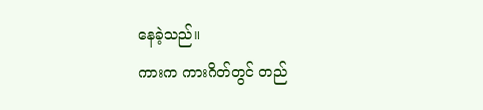နေခဲ့သည်။
ကားက ကားဂိတ်တွင် တည်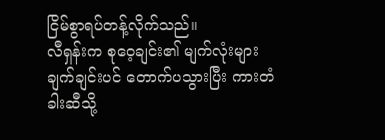ငြိမ်စွာရပ်တန့်လိုက်သည်။
လီရှန်းက စုဝေ့ချင်း၏ မျက်လုံးများ ချက်ချင်းပင် တောက်ပသွားပြီး ကားတံခါးဆီသို့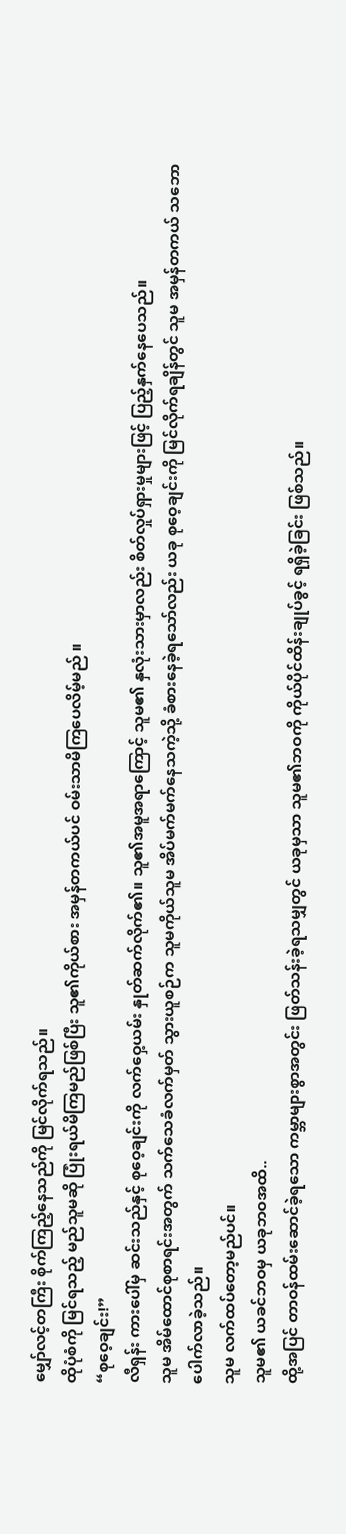မျှော်လင့်တကြီး စိုက်ကြည့်နေသည်ကို မြင်လိုက်ရသည်။
ထိုပုံစံကို မြင်ရသည့် မည်သူမဆို ပြုံးရယ်မိကြမည်ဖြစ်ပြီး သူ၏ကိုယ်စား အမှန်တကယ်ပင် ဝမ်းသာမိကြပေလိမ့်မည် ။
“စုဝေ့ချင်း!”
လီရှန်း ကားပေါ်မှ ဆင်းသည်နှင့် စုဝေ့ချင်းကို လက်ဝှေ့ယမ်း နှုတ်ဆက်လိုက်၏။ သူ၏အမူအရာကြောင့် သူမ၏ နှလုံးသားမှာလည်း စိတ်လှုပ်ရှားမှုများဖြင့် ပြည့်နှက်နေပေသည်။
သူမ အိမ်ထောင်စုစာရင်းအတွက် သက်သေခံလက်မှတ် သွားယူစဉ်က သူမကိုယ်သူမ အိပ်မက်မက်နေသကဲ့သို့ ခံစားနေခဲ့ရသော်လည်း ယခု စုဝေ့ချင်းကို မြင်လိုက်ရချိန်တွင် သူမ အမှန်တကယ် သဘောပေါက်လာခဲ့သည်။
သူမ လက်ထပ်တော့မည်ပင်။
သူမ၏ ယခင်ဘဝမှ ယခုဘဝအထိ..
ထို့အပြင် တာဝန်ထမ်းဆောင်ခဲ့ရသော ကမ္ဘာများစွာအတွင်း ဖြတ်သန်းခဲ့ရသမျှတွင် ယခုမှသာ သူမ၏ဘဝကို ကိုယ်ပိုင်ထိန်းချုပ်ခွင့် ရရှိခဲ့ခြင်း ဖြစ်သည်။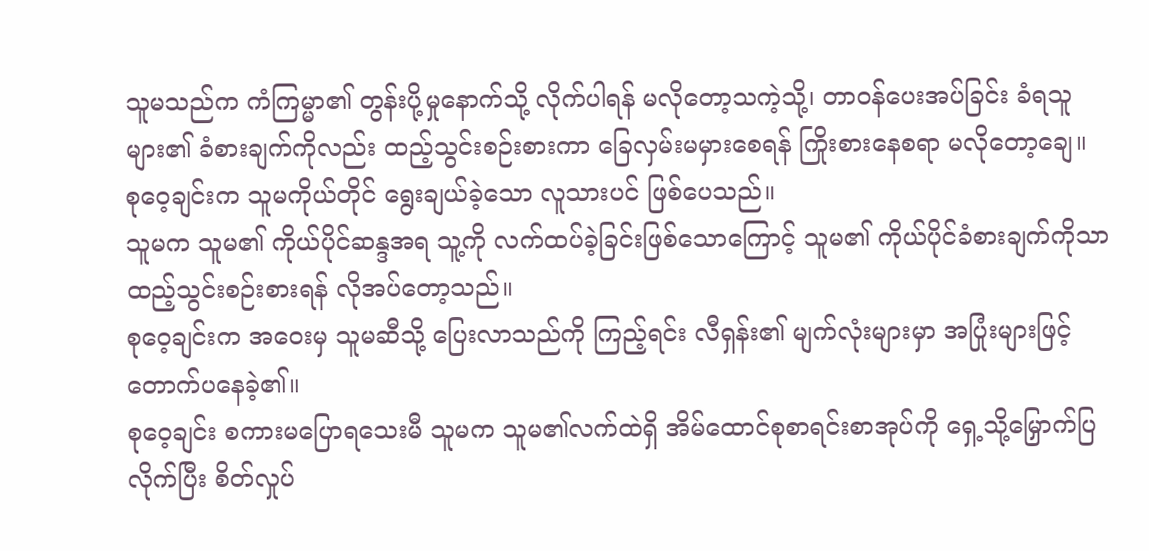သူမသည်က ကံကြမ္မာ၏ တွန်းပို့မှုနောက်သို့ လိုက်ပါရန် မလိုတော့သကဲ့သို့၊ တာဝန်ပေးအပ်ခြင်း ခံရသူများ၏ ခံစားချက်ကိုလည်း ထည့်သွင်းစဉ်းစားကာ ခြေလှမ်းမမှားစေရန် ကြိုးစားနေစရာ မလိုတော့ချေ။
စုဝေ့ချင်းက သူမကိုယ်တိုင် ရွေးချယ်ခဲ့သော လူသားပင် ဖြစ်ပေသည်။
သူမက သူမ၏ ကိုယ်ပိုင်ဆန္ဒအရ သူ့ကို လက်ထပ်ခဲ့ခြင်းဖြစ်သောကြောင့် သူမ၏ ကိုယ်ပိုင်ခံစားချက်ကိုသာ ထည့်သွင်းစဉ်းစားရန် လိုအပ်တော့သည်။
စုဝေ့ချင်းက အဝေးမှ သူမဆီသို့ ပြေးလာသည်ကို ကြည့်ရင်း လီရှန်း၏ မျက်လုံးများမှာ အပြုံးများဖြင့် တောက်ပနေခဲ့၏။
စုဝေ့ချင်း စကားမပြောရသေးမီ သူမက သူမ၏လက်ထဲရှိ အိမ်ထောင်စုစာရင်းစာအုပ်ကို ရှေ့သို့မြှောက်ပြလိုက်ပြီး စိတ်လှုပ်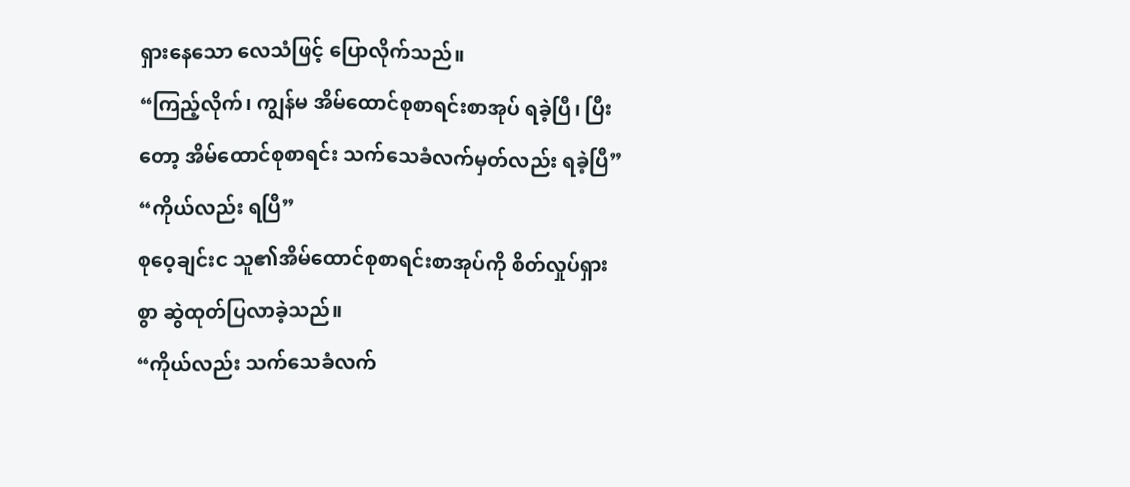ရှားနေသော လေသံဖြင့် ပြောလိုက်သည်။
“ကြည့်လိုက်၊ ကျွန်မ အိမ်ထောင်စုစာရင်းစာအုပ် ရခဲ့ပြီ၊ ပြီးတော့ အိမ်ထောင်စုစာရင်း သက်သေခံလက်မှတ်လည်း ရခဲ့ပြီ”
“ကိုယ်လည်း ရပြီ”
စုဝေ့ချင်းင သူ၏အိမ်ထောင်စုစာရင်းစာအုပ်ကို စိတ်လှုပ်ရှားစွာ ဆွဲထုတ်ပြလာခဲ့သည်။
“ကိုယ်လည်း သက်သေခံလက်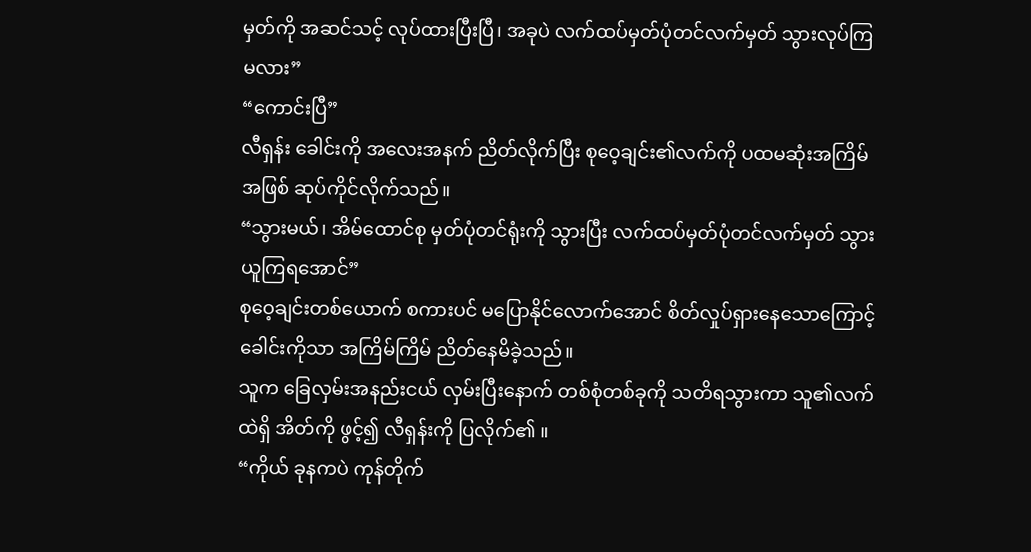မှတ်ကို အဆင်သင့် လုပ်ထားပြီးပြီ၊ အခုပဲ လက်ထပ်မှတ်ပုံတင်လက်မှတ် သွားလုပ်ကြမလား”
“ကောင်းပြီ”
လီရှန်း ခေါင်းကို အလေးအနက် ညိတ်လိုက်ပြီး စုဝေ့ချင်း၏လက်ကို ပထမဆုံးအကြိမ်အဖြစ် ဆုပ်ကိုင်လိုက်သည်။
“သွားမယ်၊ အိမ်ထောင်စု မှတ်ပုံတင်ရုံးကို သွားပြီး လက်ထပ်မှတ်ပုံတင်လက်မှတ် သွားယူကြရအောင်”
စုဝေ့ချင်းတစ်ယောက် စကားပင် မပြောနိုင်လောက်အောင် စိတ်လှုပ်ရှားနေသောကြောင့် ခေါင်းကိုသာ အကြိမ်ကြိမ် ညိတ်နေမိခဲ့သည်။
သူက ခြေလှမ်းအနည်းငယ် လှမ်းပြီးနောက် တစ်စုံတစ်ခုကို သတိရသွားကာ သူ၏လက်ထဲရှိ အိတ်ကို ဖွင့်၍ လီရှန်းကို ပြလိုက်၏ ။
“ကိုယ် ခုနကပဲ ကုန်တိုက်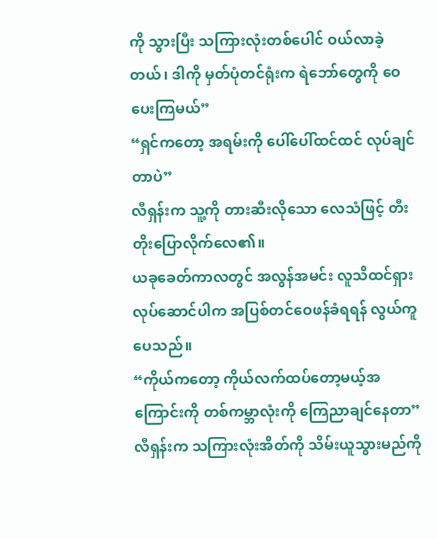ကို သွားပြီး သကြားလုံးတစ်ပေါင် ဝယ်လာခဲ့တယ်၊ ဒါကို မှတ်ပုံတင်ရုံးက ရဲဘော်တွေကို ဝေပေးကြမယ်”
“ရှင်ကတော့ အရမ်းကို ပေါ်ပေါ်ထင်ထင် လုပ်ချင်တာပဲ”
လီရှန်းက သူ့ကို တားဆီးလိုသော လေသံဖြင့် တီးတိုးပြောလိုက်လေ၏။
ယခုခေတ်ကာလတွင် အလွန်အမင်း လူသိထင်ရှား လုပ်ဆောင်ပါက အပြစ်တင်ဝေဖန်ခံရရန် လွယ်ကူပေသည်။
“ကိုယ်ကတော့ ကိုယ်လက်ထပ်တော့မယ့်အကြောင်းကို တစ်ကမ္ဘာလုံးကို ကြေညာချင်နေတာ”
လီရှန်းက သကြားလုံးအိတ်ကို သိမ်းယူသွားမည်ကို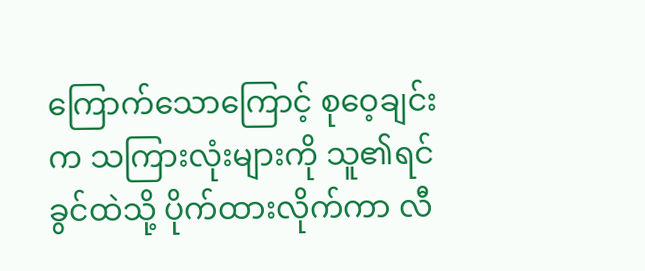ကြောက်သောကြောင့် စုဝေ့ချင်းက သကြားလုံးများကို သူ၏ရင်ခွင်ထဲသို့ ပိုက်ထားလိုက်ကာ လီ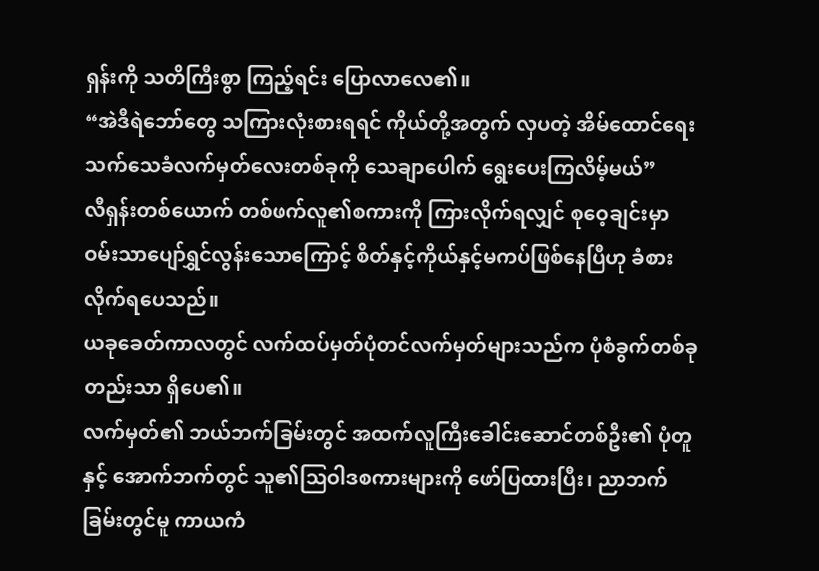ရှန်းကို သတိကြီးစွာ ကြည့်ရင်း ပြောလာလေ၏။
“အဲဒီရဲဘော်တွေ သကြားလုံးစားရရင် ကိုယ်တို့အတွက် လှပတဲ့ အိမ်ထောင်ရေးသက်သေခံလက်မှတ်လေးတစ်ခုကို သေချာပေါက် ရွေးပေးကြလိမ့်မယ်”
လီရှန်းတစ်ယောက် တစ်ဖက်လူ၏စကားကို ကြားလိုက်ရလျှင် စုဝေ့ချင်းမှာ ဝမ်းသာပျော်ရွှင်လွန်းသောကြောင့် စိတ်နှင့်ကိုယ်နှင့်မကပ်ဖြစ်နေပြီဟု ခံစားလိုက်ရပေသည်။
ယခုခေတ်ကာလတွင် လက်ထပ်မှတ်ပုံတင်လက်မှတ်များသည်က ပုံစံခွက်တစ်ခုတည်းသာ ရှိပေ၏။
လက်မှတ်၏ ဘယ်ဘက်ခြမ်းတွင် အထက်လူကြီးခေါင်းဆောင်တစ်ဦး၏ ပုံတူနှင့် အောက်ဘက်တွင် သူ၏ဩဝါဒစကားများကို ဖော်ပြထားပြီး၊ ညာဘက်ခြမ်းတွင်မူ ကာယကံ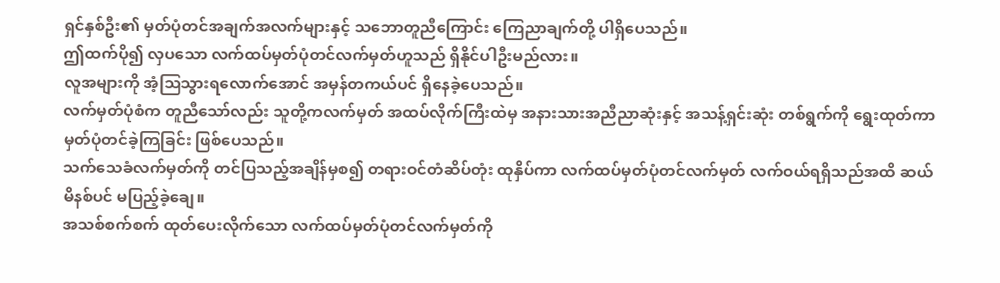ရှင်နှစ်ဦး၏ မှတ်ပုံတင်အချက်အလက်များနှင့် သဘောတူညီကြောင်း ကြေညာချက်တို့ ပါရှိပေသည်။
ဤထက်ပို၍ လှပသော လက်ထပ်မှတ်ပုံတင်လက်မှတ်ဟူသည် ရှိနိုင်ပါဦးမည်လား။
လူအများကို အံ့သြသွားရလောက်အောင် အမှန်တကယ်ပင် ရှိနေခဲ့ပေသည်။
လက်မှတ်ပုံစံက တူညီသော်လည်း သူတို့ကလက်မှတ် အထပ်လိုက်ကြီးထဲမှ အနားသားအညီညာဆုံးနှင့် အသန့်ရှင်းဆုံး တစ်ရွက်ကို ရွေးထုတ်ကာ မှတ်ပုံတင်ခဲ့ကြခြင်း ဖြစ်ပေသည်။
သက်သေခံလက်မှတ်ကို တင်ပြသည့်အချိန်မှစ၍ တရားဝင်တံဆိပ်တုံး ထုနှိပ်ကာ လက်ထပ်မှတ်ပုံတင်လက်မှတ် လက်ဝယ်ရရှိသည်အထိ ဆယ်မိနစ်ပင် မပြည့်ခဲ့ချေ။
အသစ်စက်စက် ထုတ်ပေးလိုက်သော လက်ထပ်မှတ်ပုံတင်လက်မှတ်ကို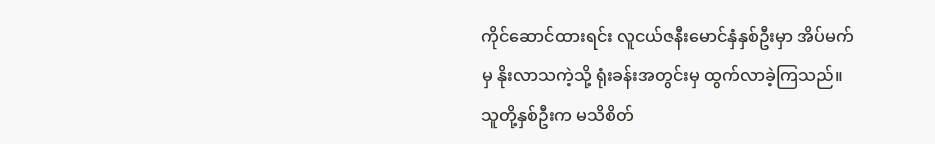ကိုင်ဆောင်ထားရင်း လူငယ်ဇနီးမောင်နှံနှစ်ဦးမှာ အိပ်မက်မှ နိုးလာသကဲ့သို့ ရုံးခန်းအတွင်းမှ ထွက်လာခဲ့ကြသည်။
သူတို့နှစ်ဦးက မသိစိတ်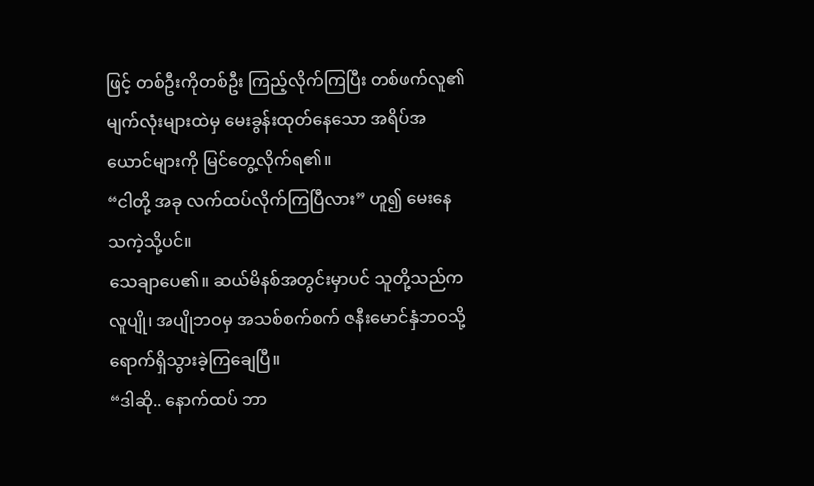ဖြင့် တစ်ဦးကိုတစ်ဦး ကြည့်လိုက်ကြပြီး တစ်ဖက်လူ၏ မျက်လုံးများထဲမှ မေးခွန်းထုတ်နေသော အရိပ်အယောင်များကို မြင်တွေ့လိုက်ရ၏။
“ငါတို့ အခု လက်ထပ်လိုက်ကြပြီလား” ဟူ၍ မေးနေသကဲ့သို့ပင်။
သေချာပေ၏။ ဆယ်မိနစ်အတွင်းမှာပင် သူတို့သည်က လူပျို၊ အပျိုဘဝမှ အသစ်စက်စက် ဇနီးမောင်နှံဘဝသို့ ရောက်ရှိသွားခဲ့ကြချေပြီ။
“ဒါဆို.. နောက်ထပ် ဘာ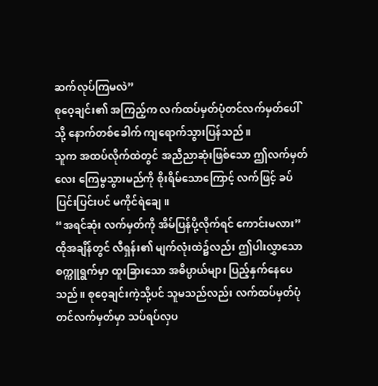ဆက်လုပ်ကြမလဲ”
စုဝေ့ချင်း၏ အကြည့်က လက်ထပ်မှတ်ပုံတင်လက်မှတ်ပေါ်သို့ နောက်တစ်ခေါက် ကျရောက်သွားပြန်သည်။
သူက အထပ်လိုက်ထဲတွင် အညီညာဆုံးဖြစ်သော ဤလက်မှတ်လေး ကြေမွသွားမည်ကို စိုးရိမ်သောကြောင့် လက်ဖြင့် ခပ်ပြင်းပြင်းပင် မကိုင်ရဲချေ။
“အရင်ဆုံး လက်မှတ်ကို အိမ်ပြန်ပို့လိုက်ရင် ကောင်းမလား”
ထိုအချိန်တွင် လီရှန်း၏ မျက်လုံးထဲ၌လည်း ဤပါးလွှာသော စက္ကူရွက်မှာ ထူးခြားသော အဓိပ္ပာယ်များ ပြည့်နှက်နေပေသည်။ စုဝေ့ချင်းကဲ့သို့ပင် သူမသည်လည်း လက်ထပ်မှတ်ပုံတင်လက်မှတ်မှာ သပ်ရပ်လှပ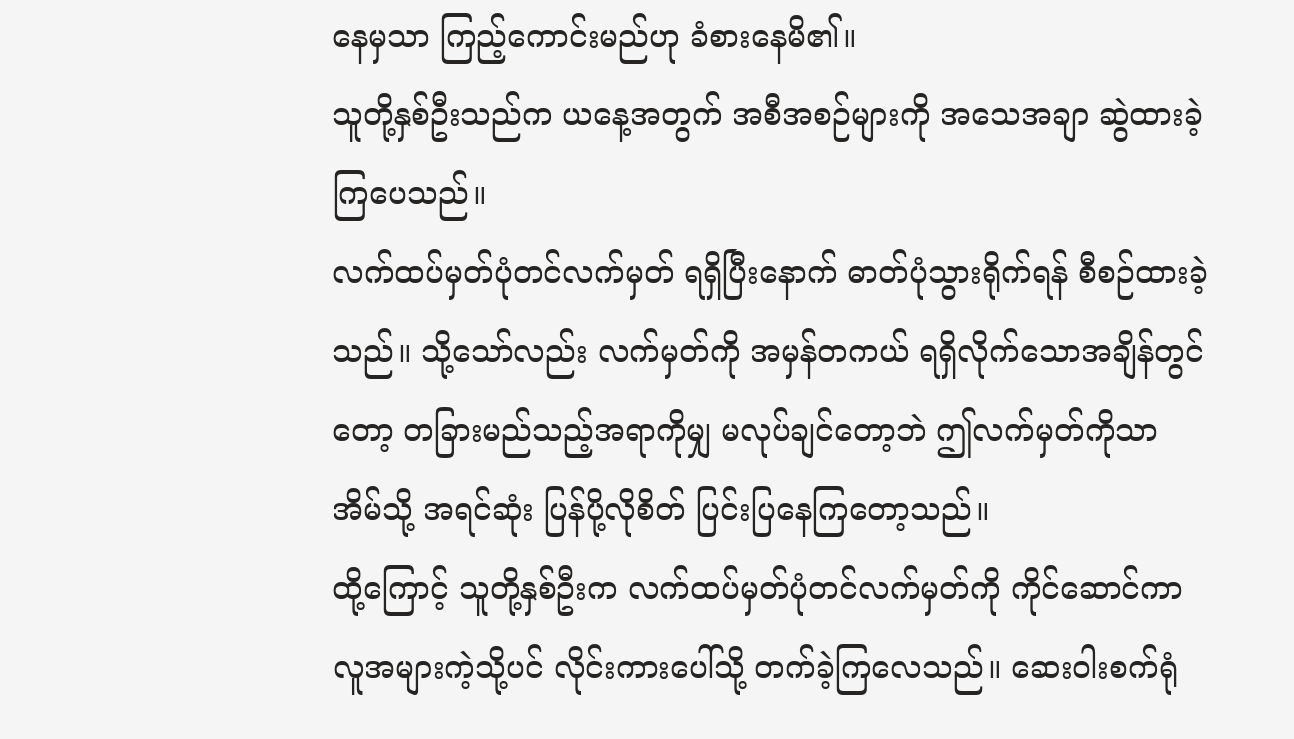နေမှသာ ကြည့်ကောင်းမည်ဟု ခံစားနေမိ၏။
သူတို့နှစ်ဦးသည်က ယနေ့အတွက် အစီအစဉ်များကို အသေအချာ ဆွဲထားခဲ့ကြပေသည်။
လက်ထပ်မှတ်ပုံတင်လက်မှတ် ရရှိပြီးနောက် ဓာတ်ပုံသွားရိုက်ရန် စီစဉ်ထားခဲ့သည်။ သို့သော်လည်း လက်မှတ်ကို အမှန်တကယ် ရရှိလိုက်သောအချိန်တွင်တော့ တခြားမည်သည့်အရာကိုမျှ မလုပ်ချင်တော့ဘဲ ဤလက်မှတ်ကိုသာ အိမ်သို့ အရင်ဆုံး ပြန်ပို့လိုစိတ် ပြင်းပြနေကြတော့သည်။
ထို့ကြောင့် သူတို့နှစ်ဦးက လက်ထပ်မှတ်ပုံတင်လက်မှတ်ကို ကိုင်ဆောင်ကာ လူအများကဲ့သို့ပင် လိုင်းကားပေါ်သို့ တက်ခဲ့ကြလေသည်။ ဆေးဝါးစက်ရုံ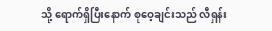သို့ ရောက်ရှိပြီးနောက် စုဝေ့ချင်းသည် လီရှန်း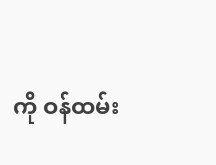ကို ဝန်ထမ်း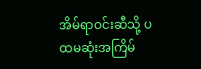အိမ်ရာဝင်းဆီသို့ ပထမဆုံးအကြိမ်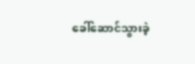ခေါ်ဆောင်သွားခဲ့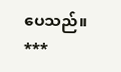ပေသည်။
***